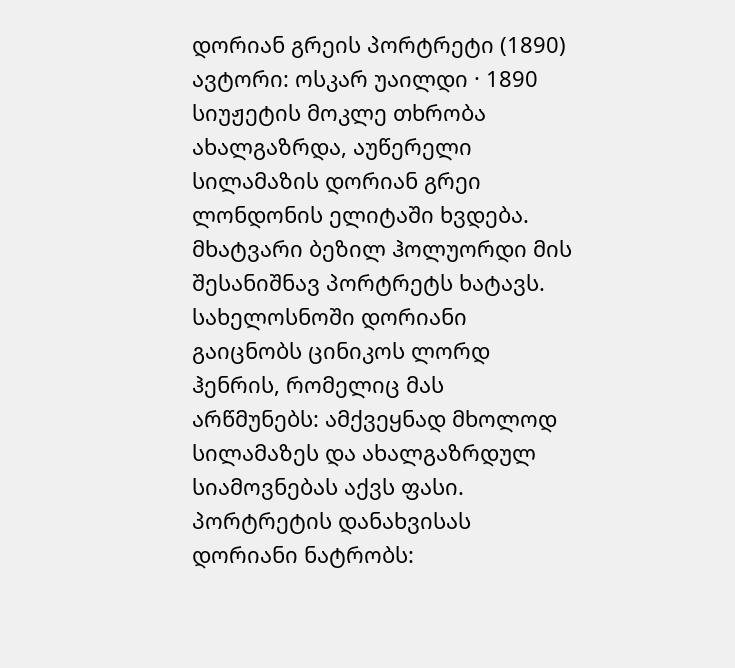დორიან გრეის პორტრეტი (1890)
ავტორი: ოსკარ უაილდი · 1890
სიუჟეტის მოკლე თხრობა
ახალგაზრდა, აუწერელი სილამაზის დორიან გრეი ლონდონის ელიტაში ხვდება. მხატვარი ბეზილ ჰოლუორდი მის შესანიშნავ პორტრეტს ხატავს. სახელოსნოში დორიანი გაიცნობს ცინიკოს ლორდ ჰენრის, რომელიც მას არწმუნებს: ამქვეყნად მხოლოდ სილამაზეს და ახალგაზრდულ სიამოვნებას აქვს ფასი. პორტრეტის დანახვისას დორიანი ნატრობს: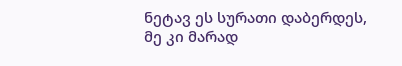ნეტავ ეს სურათი დაბერდეს, მე კი მარად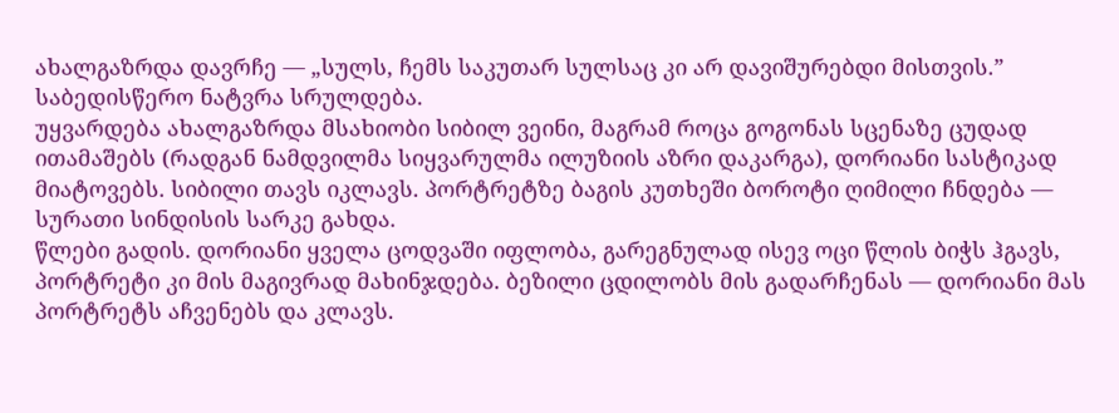ახალგაზრდა დავრჩე — „სულს, ჩემს საკუთარ სულსაც კი არ დავიშურებდი მისთვის.” საბედისწერო ნატვრა სრულდება.
უყვარდება ახალგაზრდა მსახიობი სიბილ ვეინი, მაგრამ როცა გოგონას სცენაზე ცუდად ითამაშებს (რადგან ნამდვილმა სიყვარულმა ილუზიის აზრი დაკარგა), დორიანი სასტიკად მიატოვებს. სიბილი თავს იკლავს. პორტრეტზე ბაგის კუთხეში ბოროტი ღიმილი ჩნდება — სურათი სინდისის სარკე გახდა.
წლები გადის. დორიანი ყველა ცოდვაში იფლობა, გარეგნულად ისევ ოცი წლის ბიჭს ჰგავს, პორტრეტი კი მის მაგივრად მახინჯდება. ბეზილი ცდილობს მის გადარჩენას — დორიანი მას პორტრეტს აჩვენებს და კლავს.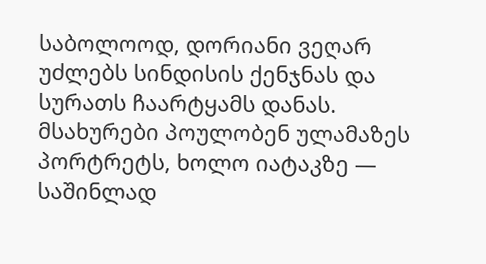საბოლოოდ, დორიანი ვეღარ უძლებს სინდისის ქენჯნას და სურათს ჩაარტყამს დანას. მსახურები პოულობენ ულამაზეს პორტრეტს, ხოლო იატაკზე — საშინლად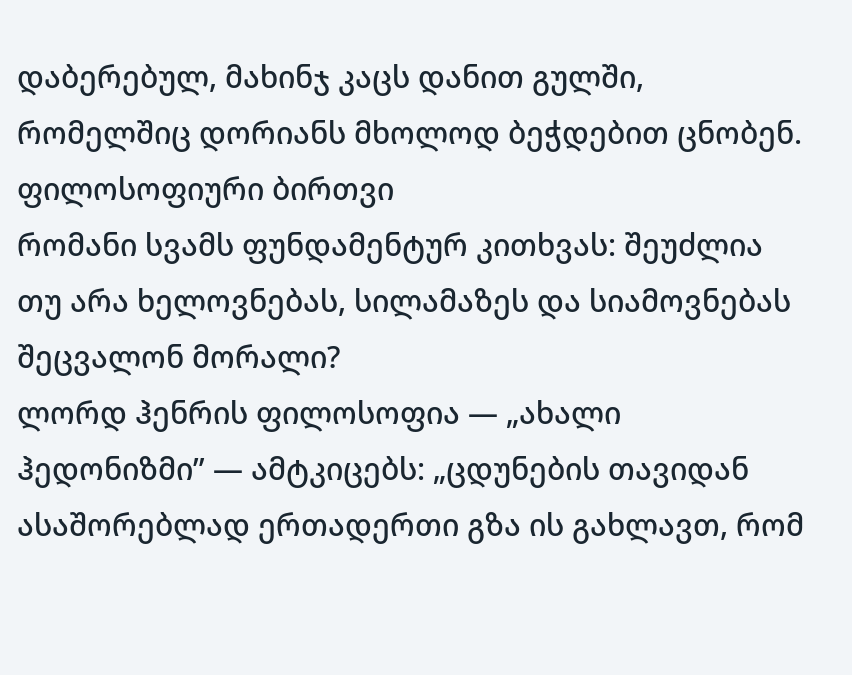დაბერებულ, მახინჯ კაცს დანით გულში, რომელშიც დორიანს მხოლოდ ბეჭდებით ცნობენ.
ფილოსოფიური ბირთვი
რომანი სვამს ფუნდამენტურ კითხვას: შეუძლია თუ არა ხელოვნებას, სილამაზეს და სიამოვნებას შეცვალონ მორალი?
ლორდ ჰენრის ფილოსოფია — „ახალი ჰედონიზმი” — ამტკიცებს: „ცდუნების თავიდან ასაშორებლად ერთადერთი გზა ის გახლავთ, რომ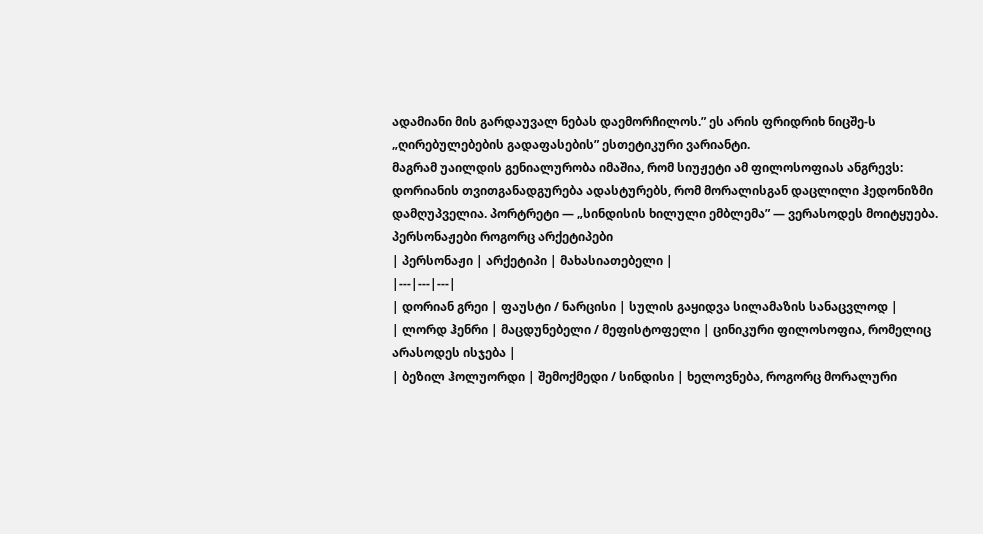ადამიანი მის გარდაუვალ ნებას დაემორჩილოს.” ეს არის ფრიდრიხ ნიცშე-ს „ღირებულებების გადაფასების” ესთეტიკური ვარიანტი.
მაგრამ უაილდის გენიალურობა იმაშია, რომ სიუჟეტი ამ ფილოსოფიას ანგრევს: დორიანის თვითგანადგურება ადასტურებს, რომ მორალისგან დაცლილი ჰედონიზმი დამღუპველია. პორტრეტი — „სინდისის ხილული ემბლემა” — ვერასოდეს მოიტყუება.
პერსონაჟები როგორც არქეტიპები
| პერსონაჟი | არქეტიპი | მახასიათებელი |
|---|---|---|
| დორიან გრეი | ფაუსტი / ნარცისი | სულის გაყიდვა სილამაზის სანაცვლოდ |
| ლორდ ჰენრი | მაცდუნებელი / მეფისტოფელი | ცინიკური ფილოსოფია, რომელიც არასოდეს ისჯება |
| ბეზილ ჰოლუორდი | შემოქმედი / სინდისი | ხელოვნება, როგორც მორალური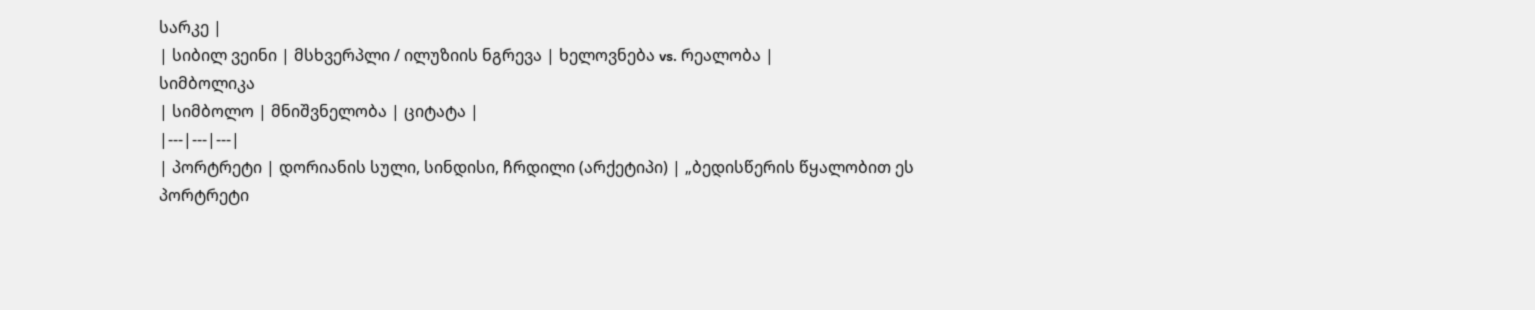სარკე |
| სიბილ ვეინი | მსხვერპლი / ილუზიის ნგრევა | ხელოვნება vs. რეალობა |
სიმბოლიკა
| სიმბოლო | მნიშვნელობა | ციტატა |
|---|---|---|
| პორტრეტი | დორიანის სული, სინდისი, ჩრდილი (არქეტიპი) | „ბედისწერის წყალობით ეს პორტრეტი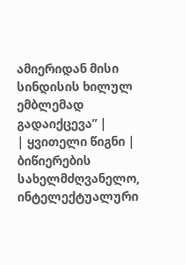ამიერიდან მისი სინდისის ხილულ ემბლემად გადაიქცევა” |
| ყვითელი წიგნი | ბიწიერების სახელმძღვანელო, ინტელექტუალური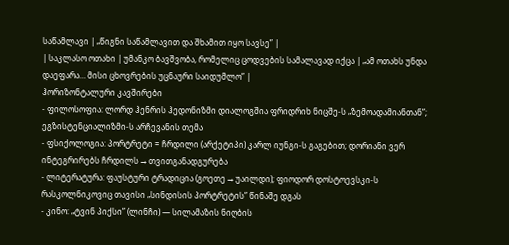საწამლავი | „წიგნი საწამლავით და შხამით იყო სავსე” |
| საკლასო ოთახი | უმანკო ბავშვობა, რომელიც ცოდვების სამალავად იქცა | „ამ ოთახს უნდა დაეფარა… მისი ცხოვრების უცნაური საიდუმლო” |
ჰორიზონტალური კავშირები
- ფილოსოფია: ლორდ ჰენრის ჰედონიზმი დიალოგშია ფრიდრიხ ნიცშე-ს „ზემოადამიანთან”; ეგზისტენციალიზმი-ს არჩევანის თემა
- ფსიქოლოგია: პორტრეტი = ჩრდილი (არქეტიპი) კარლ იუნგი-ს გაგებით; დორიანი ვერ ინტეგრირებს ჩრდილს → თვითგანადგურება
- ლიტერატურა: ფაუსტური ტრადიცია (გოეთე → უაილდი); ფიოდორ დოსტოევსკი-ს რასკოლნიკოვიც თავისი „სინდისის პორტრეტის” წინაშე დგას
- კინო: „ტვინ პიქსი” (ლინჩი) — სილამაზის ნიღბის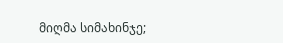მიღმა სიმახინჯე;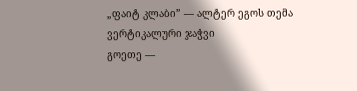„ფაიტ კლაბი” — ალტერ ეგოს თემა
ვერტიკალური ჯაჭვი
გოეთე —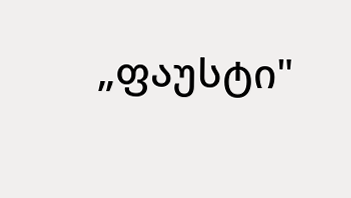„ფაუსტი"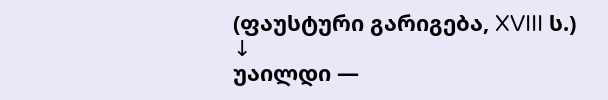(ფაუსტური გარიგება, XVIII ს.)
↓
უაილდი —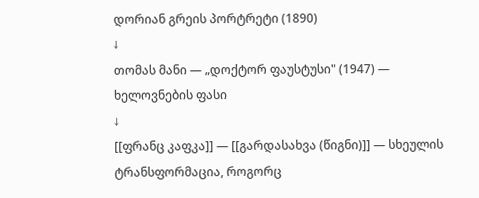დორიან გრეის პორტრეტი (1890)
↓
თომას მანი — „დოქტორ ფაუსტუსი" (1947) — ხელოვნების ფასი
↓
[[ფრანც კაფკა]] — [[გარდასახვა (წიგნი)]] — სხეულის ტრანსფორმაცია, როგორც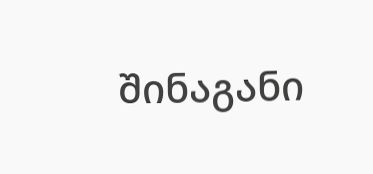შინაგანი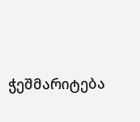ჭეშმარიტება